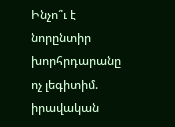Ինչո՞ւ է նորընտիր խորհրդարանը ոչ լեգիտիմ. իրավական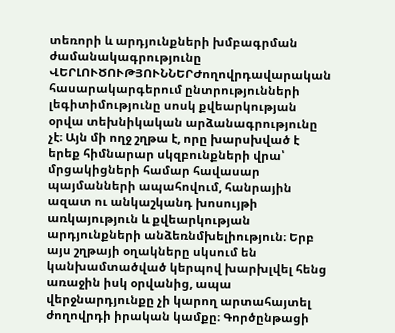տեռորի և արդյունքների խմբագրման ժամանակագրությունը
ՎԵՐԼՈՒԾՈՒԹՅՈՒՆՆԵՐԺողովրդավարական հասարակարգերում ընտրությունների լեգիտիմությունը սոսկ քվեարկության օրվա տեխնիկական արձանագրությունը չէ։ Այն մի ողջ շղթա է, որը խարսխված է երեք հիմնարար սկզբունքների վրա՝ մրցակիցների համար հավասար պայմանների ապահովում, հանրային ազատ ու անկաշկանդ խոսույթի առկայություն և քվեարկության արդյունքների անձեռնմխելիություն։ Երբ այս շղթայի օղակները սկսում են կանխամտածված կերպով խարխլվել հենց առաջին իսկ օրվանից, ապա վերջնարդյունքը չի կարող արտահայտել ժողովրդի իրական կամքը։ Գործընթացի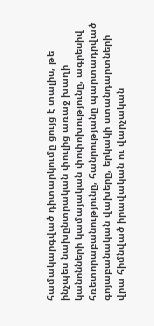համակարգված դիտարկումը ցույց է տալիս, թե ինչպես նախընտրական փուլից առաջ խաղի կանոնների կամայական փոփոխությունը, ագրեսիվ հռետորաբանությունը, հանրությանը պարտադրված գոյաբանական վախերը, երկակի ստանդարտների վրա հիմնված իրավական ու վարչական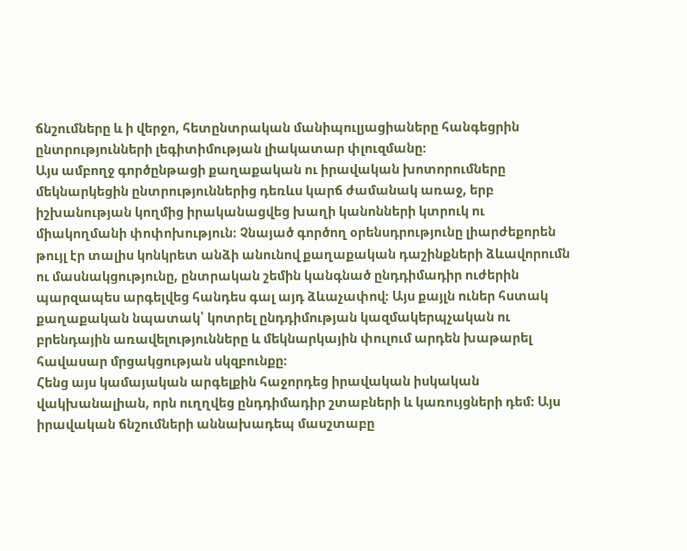ճնշումները և ի վերջո, հետընտրական մանիպուլյացիաները հանգեցրին ընտրությունների լեգիտիմության լիակատար փլուզմանը։
Այս ամբողջ գործընթացի քաղաքական ու իրավական խոտորումները մեկնարկեցին ընտրություններից դեռևս կարճ ժամանակ առաջ, երբ իշխանության կողմից իրականացվեց խաղի կանոնների կտրուկ ու միակողմանի փոփոխություն։ Չնայած գործող օրենսդրությունը լիարժեքորեն թույլ էր տալիս կոնկրետ անձի անունով քաղաքական դաշինքների ձևավորումն ու մասնակցությունը, ընտրական շեմին կանգնած ընդդիմադիր ուժերին պարզապես արգելվեց հանդես գալ այդ ձևաչափով։ Այս քայլն ուներ հստակ քաղաքական նպատակ՝ կոտրել ընդդիմության կազմակերպչական ու բրենդային առավելությունները և մեկնարկային փուլում արդեն խաթարել հավասար մրցակցության սկզբունքը։
Հենց այս կամայական արգելքին հաջորդեց իրավական իսկական վակխանալիան, որն ուղղվեց ընդդիմադիր շտաբների և կառույցների դեմ։ Այս իրավական ճնշումների աննախադեպ մասշտաբը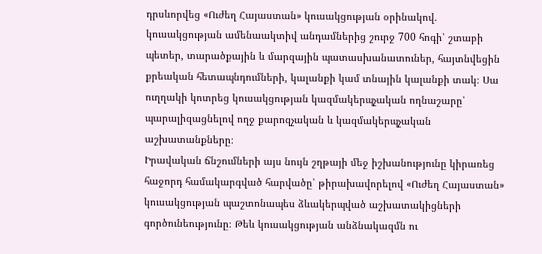դրսևորվեց «Ուժեղ Հայաստան» կուսակցության օրինակով. կուսակցության ամենաակտիվ անդամներից շուրջ 700 հոգի՝ շտաբի պետեր, տարածքային և մարզային պատասխանատուներ, հայտնվեցին քրեական հետապնդումների, կալանքի կամ տնային կալանքի տակ։ Սա ուղղակի կոտրեց կուսակցության կազմակերպչական ողնաշարը՝ պարալիզացնելով ողջ քարոզչական և կազմակերպչական աշխատանքները։
Իրավական ճնշումների այս նույն շղթայի մեջ իշխանությունը կիրառեց հաջորդ համակարգված հարվածը՝ թիրախավորելով «Ուժեղ Հայաստան» կուսակցության պաշտոնապես ձևակերպված աշխատակիցների գործունեությունը։ Թեև կուսակցության անձնակազմն ու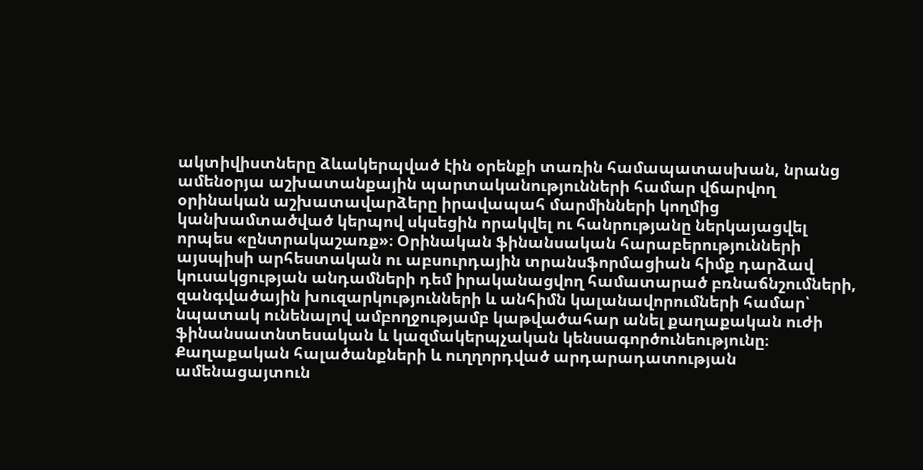ակտիվիստները ձևակերպված էին օրենքի տառին համապատասխան, նրանց ամենօրյա աշխատանքային պարտականությունների համար վճարվող օրինական աշխատավարձերը իրավապահ մարմինների կողմից կանխամտածված կերպով սկսեցին որակվել ու հանրությանը ներկայացվել որպես «ընտրակաշառք»։ Օրինական ֆինանսական հարաբերությունների այսպիսի արհեստական ու աբսուրդային տրանսֆորմացիան հիմք դարձավ կուսակցության անդամների դեմ իրականացվող համատարած բռնաճնշումների, զանգվածային խուզարկությունների և անհիմն կալանավորումների համար՝ նպատակ ունենալով ամբողջությամբ կաթվածահար անել քաղաքական ուժի ֆինանսատնտեսական և կազմակերպչական կենսագործունեությունը։
Քաղաքական հալածանքների և ուղղորդված արդարադատության ամենացայտուն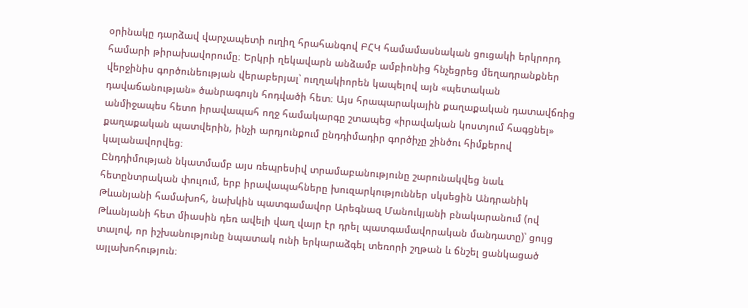օրինակը դարձավ վարչապետի ուղիղ հրահանգով ԲՀԿ համամասնական ցուցակի երկրորդ համարի թիրախավորումը։ Երկրի ղեկավարն անձամբ ամբիոնից հնչեցրեց մեղադրանքներ վերջինիս գործունեության վերաբերյալ՝ ուղղակիորեն կապելով այն «պետական դավաճանության» ծանրագույն հոդվածի հետ։ Այս հրապարակային քաղաքական դատավճռից անմիջապես հետո իրավապահ ողջ համակարգը շտապեց «իրավական կոստյում հագցնել» քաղաքական պատվերին, ինչի արդյունքում ընդդիմադիր գործիչը շինծու հիմքերով կալանավորվեց։
Ընդդիմության նկատմամբ այս ռեպրեսիվ տրամաբանությունը շարունակվեց նաև հետընտրական փուլում, երբ իրավապահները խուզարկություններ սկսեցին Անդրանիկ Թևանյանի համախոհ, նախկին պատգամավոր Արեգնազ Մանուկյանի բնակարանում (ով Թևանյանի հետ միասին դեռ ավելի վաղ վայր էր դրել պատգամավորական մանդատը)՝ ցույց տալով, որ իշխանությունը նպատակ ունի երկարաձգել տեռորի շղթան և ճնշել ցանկացած այլախոհություն։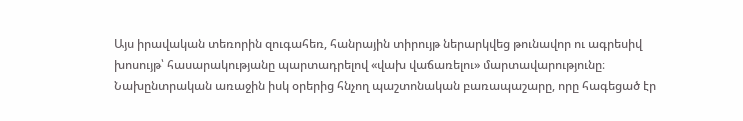Այս իրավական տեռորին զուգահեռ, հանրային տիրույթ ներարկվեց թունավոր ու ագրեսիվ խոսույթ՝ հասարակությանը պարտադրելով «վախ վաճառելու» մարտավարությունը։ Նախընտրական առաջին իսկ օրերից հնչող պաշտոնական բառապաշարը, որը հագեցած էր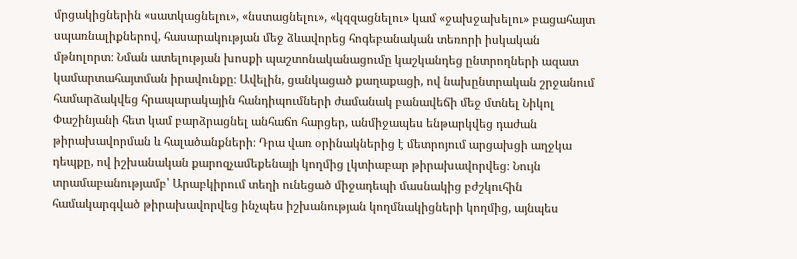մրցակիցներին «սատկացնելու», «նստացնելու», «կզզացնելու» կամ «ջախջախելու» բացահայտ սպառնալիքներով, հասարակության մեջ ձևավորեց հոգեբանական տեռորի իսկական մթնոլորտ։ Նման ատելության խոսքի պաշտոնականացումը կաշկանդեց ընտրողների ազատ կամարտահայտման իրավունքը։ Ավելին, ցանկացած քաղաքացի, ով նախընտրական շրջանում համարձակվեց հրապարակային հանդիպումների ժամանակ բանավեճի մեջ մտնել Նիկոլ Փաշինյանի հետ կամ բարձրացնել անհաճո հարցեր, անմիջապես ենթարկվեց դաժան թիրախավորման և հալածանքների։ Դրա վառ օրինակներից է մետրոյում արցախցի աղջկա դեպքը, ով իշխանական քարոզչամեքենայի կողմից լկտիաբար թիրախավորվեց։ Նույն տրամաբանությամբ՝ Արաբկիրում տեղի ունեցած միջադեպի մասնակից բժշկուհին համակարգված թիրախավորվեց ինչպես իշխանության կողմնակիցների կողմից, այնպես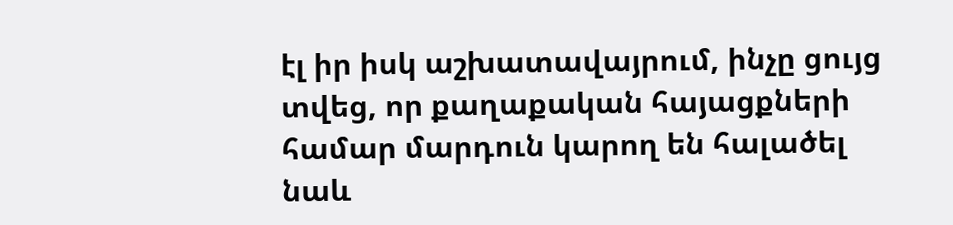էլ իր իսկ աշխատավայրում, ինչը ցույց տվեց, որ քաղաքական հայացքների համար մարդուն կարող են հալածել նաև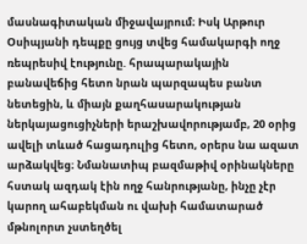մասնագիտական միջավայրում։ Իսկ Արթուր Օսիպյանի դեպքը ցույց տվեց համակարգի ողջ ռեպրեսիվ էությունը. հրապարակային բանավեճից հետո նրան պարզապես բանտ նետեցին, և միայն քաղհասարակության ներկայացուցիչների երաշխավորությամբ, 20 օրից ավելի տևած հացադուլից հետո, օրերս նա ազատ արձակվեց։ Նմանատիպ բազմաթիվ օրինակները հստակ ազդակ էին ողջ հանրությանը, ինչը չէր կարող ահաբեկման ու վախի համատարած մթնոլորտ չստեղծել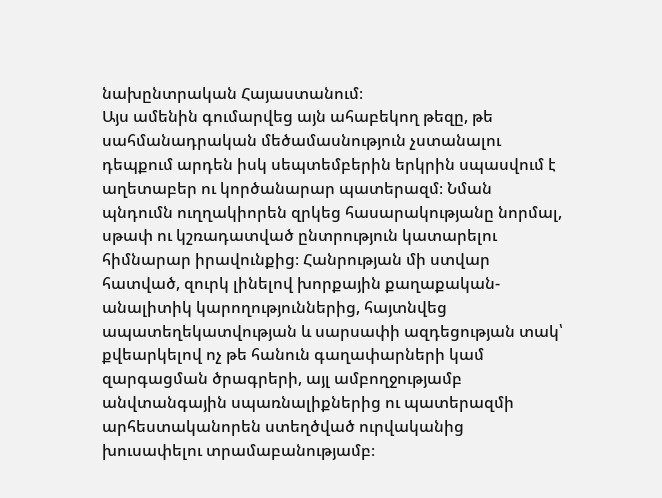նախընտրական Հայաստանում։
Այս ամենին գումարվեց այն ահաբեկող թեզը, թե սահմանադրական մեծամասնություն չստանալու դեպքում արդեն իսկ սեպտեմբերին երկրին սպասվում է աղետաբեր ու կործանարար պատերազմ։ Նման պնդումն ուղղակիորեն զրկեց հասարակությանը նորմալ, սթափ ու կշռադատված ընտրություն կատարելու հիմնարար իրավունքից։ Հանրության մի ստվար հատված, զուրկ լինելով խորքային քաղաքական-անալիտիկ կարողություններից, հայտնվեց ապատեղեկատվության և սարսափի ազդեցության տակ՝ քվեարկելով ոչ թե հանուն գաղափարների կամ զարգացման ծրագրերի, այլ ամբողջությամբ անվտանգային սպառնալիքներից ու պատերազմի արհեստականորեն ստեղծված ուրվականից խուսափելու տրամաբանությամբ։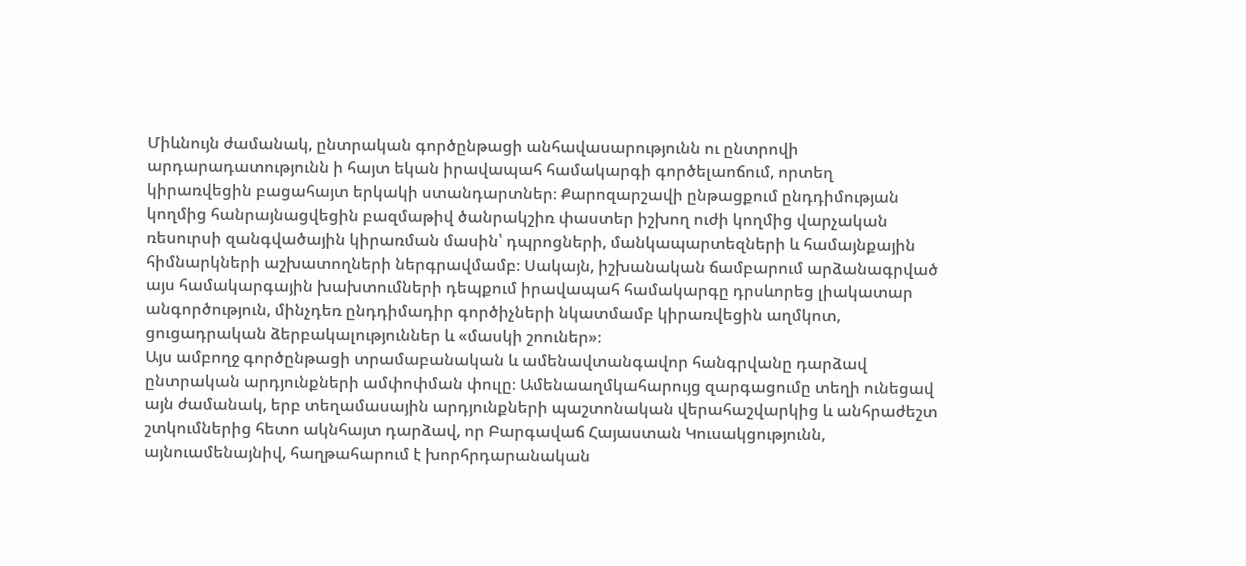Միևնույն ժամանակ, ընտրական գործընթացի անհավասարությունն ու ընտրովի արդարադատությունն ի հայտ եկան իրավապահ համակարգի գործելաոճում, որտեղ կիրառվեցին բացահայտ երկակի ստանդարտներ։ Քարոզարշավի ընթացքում ընդդիմության կողմից հանրայնացվեցին բազմաթիվ ծանրակշիռ փաստեր իշխող ուժի կողմից վարչական ռեսուրսի զանգվածային կիրառման մասին՝ դպրոցների, մանկապարտեզների և համայնքային հիմնարկների աշխատողների ներգրավմամբ։ Սակայն, իշխանական ճամբարում արձանագրված այս համակարգային խախտումների դեպքում իրավապահ համակարգը դրսևորեց լիակատար անգործություն, մինչդեռ ընդդիմադիր գործիչների նկատմամբ կիրառվեցին աղմկոտ, ցուցադրական ձերբակալություններ և «մասկի շոուներ»։
Այս ամբողջ գործընթացի տրամաբանական և ամենավտանգավոր հանգրվանը դարձավ ընտրական արդյունքների ամփոփման փուլը։ Ամենաաղմկահարույց զարգացումը տեղի ունեցավ այն ժամանակ, երբ տեղամասային արդյունքների պաշտոնական վերահաշվարկից և անհրաժեշտ շտկումներից հետո ակնհայտ դարձավ, որ Բարգավաճ Հայաստան Կուսակցությունն, այնուամենայնիվ, հաղթահարում է խորհրդարանական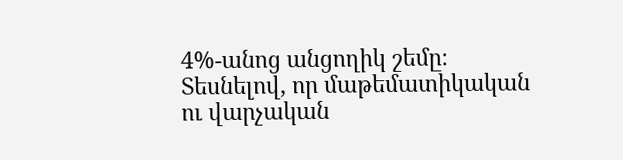4%-անոց անցողիկ շեմը։ Տեսնելով, որ մաթեմատիկական ու վարչական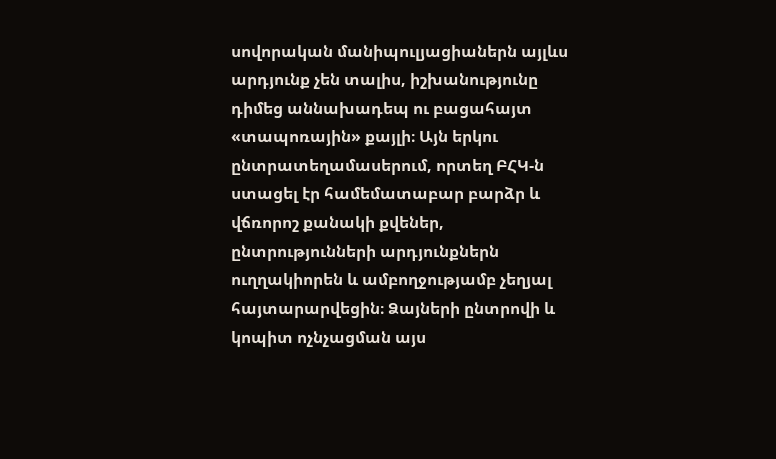սովորական մանիպուլյացիաներն այլևս արդյունք չեն տալիս, իշխանությունը դիմեց աննախադեպ ու բացահայտ «տապոռային» քայլի։ Այն երկու ընտրատեղամասերում, որտեղ ԲՀԿ-ն ստացել էր համեմատաբար բարձր և վճռորոշ քանակի քվեներ, ընտրությունների արդյունքներն ուղղակիորեն և ամբողջությամբ չեղյալ հայտարարվեցին։ Ձայների ընտրովի և կոպիտ ոչնչացման այս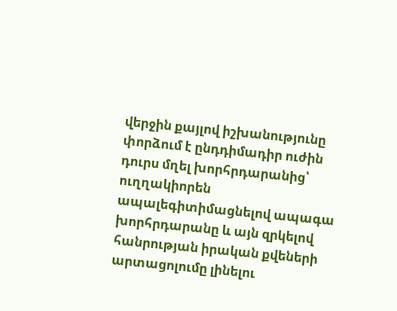վերջին քայլով իշխանությունը փորձում է ընդդիմադիր ուժին դուրս մղել խորհրդարանից՝ ուղղակիորեն ապալեգիտիմացնելով ապագա խորհրդարանը և այն զրկելով հանրության իրական քվեների արտացոլումը լինելու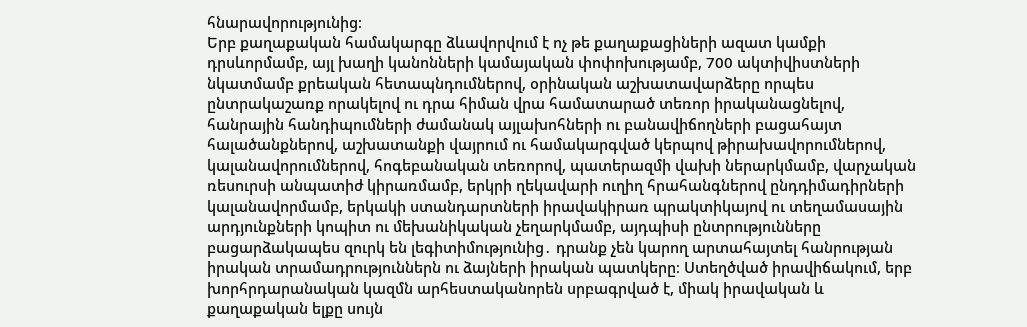հնարավորությունից։
Երբ քաղաքական համակարգը ձևավորվում է ոչ թե քաղաքացիների ազատ կամքի դրսևորմամբ, այլ խաղի կանոնների կամայական փոփոխությամբ, 700 ակտիվիստների նկատմամբ քրեական հետապնդումներով, օրինական աշխատավարձերը որպես ընտրակաշառք որակելով ու դրա հիման վրա համատարած տեռոր իրականացնելով, հանրային հանդիպումների ժամանակ այլախոհների ու բանավիճողների բացահայտ հալածանքներով, աշխատանքի վայրում ու համակարգված կերպով թիրախավորումներով, կալանավորումներով, հոգեբանական տեռորով, պատերազմի վախի ներարկմամբ, վարչական ռեսուրսի անպատիժ կիրառմամբ, երկրի ղեկավարի ուղիղ հրահանգներով ընդդիմադիրների կալանավորմամբ, երկակի ստանդարտների իրավակիրառ պրակտիկայով ու տեղամասային արդյունքների կոպիտ ու մեխանիկական չեղարկմամբ, այդպիսի ընտրությունները բացարձակապես զուրկ են լեգիտիմությունից․ դրանք չեն կարող արտահայտել հանրության իրական տրամադրություններն ու ձայների իրական պատկերը։ Ստեղծված իրավիճակում, երբ խորհրդարանական կազմն արհեստականորեն սրբագրված է, միակ իրավական և քաղաքական ելքը սույն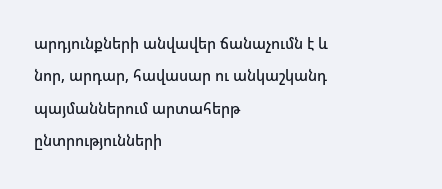արդյունքների անվավեր ճանաչումն է և նոր, արդար, հավասար ու անկաշկանդ պայմաններում արտահերթ ընտրությունների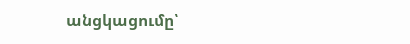անցկացումը՝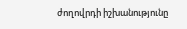ժողովրդի իշխանությունը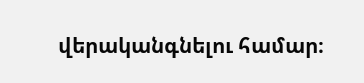վերականգնելու համար։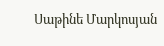Սաթինե Մարկոսյան